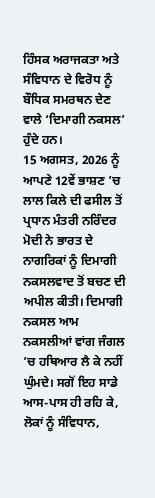ਹਿੰਸਕ ਅਰਾਜਕਤਾ ਅਤੇ ਸੰਵਿਧਾਨ ਦੇ ਵਿਰੋਧ ਨੂੰ ਬੌਧਿਕ ਸਮਰਥਨ ਦੇਣ ਵਾਲੇ ‘ਦਿਮਾਗੀ ਨਕਸਲ’ ਹੁੰਦੇ ਹਨ।
15 ਅਗਸਤ, 2026 ਨੂੰ ਆਪਣੇ 12ਵੇਂ ਭਾਸ਼ਣ ’ਚ ਲਾਲ ਕਿਲੇ ਦੀ ਫਸੀਲ ਤੋਂ ਪ੍ਰਧਾਨ ਮੰਤਰੀ ਨਰਿੰਦਰ ਮੋਦੀ ਨੇ ਭਾਰਤ ਦੇ ਨਾਗਰਿਕਾਂ ਨੂੰ ਦਿਮਾਗੀ ਨਕਸਲਵਾਦ ਤੋਂ ਬਚਣ ਦੀ ਅਪੀਲ ਕੀਤੀ। ਦਿਮਾਗੀ ਨਕਸਲ ਆਮ ਨਕਸਲੀਆਂ ਵਾਂਗ ਜੰਗਲ ’ਚ ਹਥਿਆਰ ਲੈ ਕੇ ਨਹੀਂ ਘੁੰਮਦੇ। ਸਗੋਂ ਇਹ ਸਾਡੇ ਆਸ-ਪਾਸ ਹੀ ਰਹਿ ਕੇ, ਲੋਕਾਂ ਨੂੰ ਸੰਵਿਧਾਨ,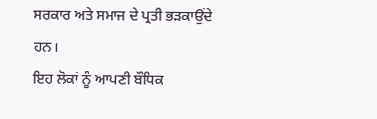ਸਰਕਾਰ ਅਤੇ ਸਮਾਜ ਦੇ ਪ੍ਰਤੀ ਭੜਕਾਉਂਦੇ ਹਨ।
ਇਹ ਲੋਕਾਂ ਨੂੰ ਆਪਣੀ ਬੌਧਿਕ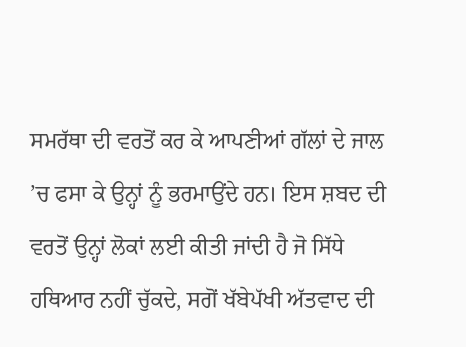ਸਮਰੱਥਾ ਦੀ ਵਰਤੋਂ ਕਰ ਕੇ ਆਪਣੀਆਂ ਗੱਲਾਂ ਦੇ ਜਾਲ ’ਚ ਫਸਾ ਕੇ ਉਨ੍ਹਾਂ ਨੂੰ ਭਰਮਾਉਂਦੇ ਹਨ। ਇਸ ਸ਼ਬਦ ਦੀ ਵਰਤੋਂ ਉਨ੍ਹਾਂ ਲੋਕਾਂ ਲਈ ਕੀਤੀ ਜਾਂਦੀ ਹੈ ਜੋ ਸਿੱਧੇ ਹਥਿਆਰ ਨਹੀਂ ਚੁੱਕਦੇ, ਸਗੋਂ ਖੱਬੇਪੱਖੀ ਅੱਤਵਾਦ ਦੀ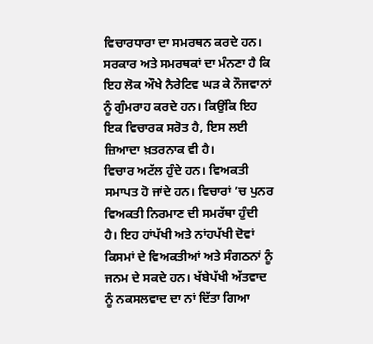ਵਿਚਾਰਧਾਰਾ ਦਾ ਸਮਰਥਨ ਕਰਦੇ ਹਨ। ਸਰਕਾਰ ਅਤੇ ਸਮਰਥਕਾਂ ਦਾ ਮੰਨਣਾ ਹੈ ਕਿ ਇਹ ਲੋਕ ਔਖੇ ਨੈਰੇਟਿਵ ਘੜ ਕੇ ਨੌਜਵਾਨਾਂ ਨੂੰ ਗੁੰਮਰਾਹ ਕਰਦੇ ਹਨ। ਕਿਉਂਕਿ ਇਹ ਇਕ ਵਿਚਾਰਕ ਸਰੋਤ ਹੈ, ਇਸ ਲਈ ਜ਼ਿਆਦਾ ਖ਼ਤਰਨਾਕ ਵੀ ਹੈ।
ਵਿਚਾਰ ਅਟੱਲ ਹੁੰਦੇ ਹਨ। ਵਿਅਕਤੀ ਸਮਾਪਤ ਹੋ ਜਾਂਦੇ ਹਨ। ਵਿਚਾਰਾਂ ’ਚ ਪੁਨਰ ਵਿਅਕਤੀ ਨਿਰਮਾਣ ਦੀ ਸਮਰੱਥਾ ਹੁੰਦੀ ਹੈ। ਇਹ ਹਾਂਪੱਖੀ ਅਤੇ ਨਾਂਹਪੱਖੀ ਦੋਵਾਂ ਕਿਸਮਾਂ ਦੇ ਵਿਅਕਤੀਆਂ ਅਤੇ ਸੰਗਠਨਾਂ ਨੂੰ ਜਨਮ ਦੇ ਸਕਦੇ ਹਨ। ਖੱਬੇਪੱਖੀ ਅੱਤਵਾਦ ਨੂੰ ਨਕਸਲਵਾਦ ਦਾ ਨਾਂ ਦਿੱਤਾ ਗਿਆ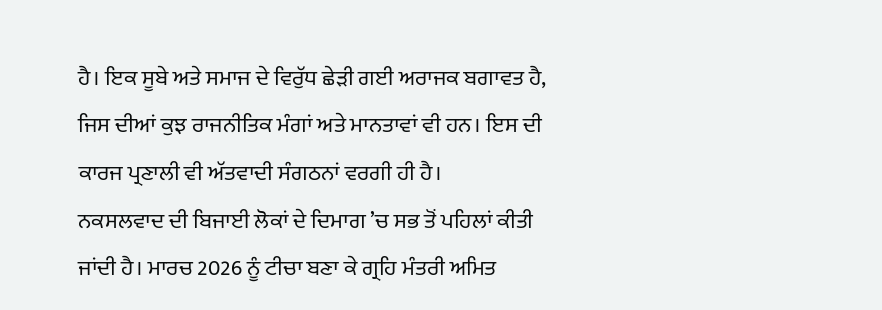ਹੈ। ਇਕ ਸੂਬੇ ਅਤੇ ਸਮਾਜ ਦੇ ਵਿਰੁੱਧ ਛੇੜੀ ਗਈ ਅਰਾਜਕ ਬਗਾਵਤ ਹੈ, ਜਿਸ ਦੀਆਂ ਕੁਝ ਰਾਜਨੀਤਿਕ ਮੰਗਾਂ ਅਤੇ ਮਾਨਤਾਵਾਂ ਵੀ ਹਨ। ਇਸ ਦੀ ਕਾਰਜ ਪ੍ਰਣਾਲੀ ਵੀ ਅੱਤਵਾਦੀ ਸੰਗਠਨਾਂ ਵਰਗੀ ਹੀ ਹੈ।
ਨਕਸਲਵਾਦ ਦੀ ਬਿਜਾਈ ਲੋਕਾਂ ਦੇ ਦਿਮਾਗ ’ਚ ਸਭ ਤੋਂ ਪਹਿਲਾਂ ਕੀਤੀ ਜਾਂਦੀ ਹੈ। ਮਾਰਚ 2026 ਨੂੰ ਟੀਚਾ ਬਣਾ ਕੇ ਗ੍ਰਹਿ ਮੰਤਰੀ ਅਮਿਤ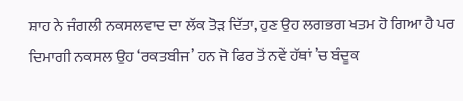ਸ਼ਾਹ ਨੇ ਜੰਗਲੀ ਨਕਸਲਵਾਦ ਦਾ ਲੱਕ ਤੋੜ ਦਿੱਤਾ, ਹੁਣ ਉਹ ਲਗਭਗ ਖਤਮ ਹੋ ਗਿਆ ਹੈ ਪਰ ਦਿਮਾਗੀ ਨਕਸਲ ਉਹ ‘ਰਕਤਬੀਜ’ ਹਨ ਜੋ ਫਿਰ ਤੋਂ ਨਵੇਂ ਹੱਥਾਂ ’ਚ ਬੰਦੂਕ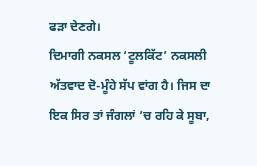ਫੜਾ ਦੇਣਗੇ।
ਦਿਮਾਗੀ ਨਕਸਲ ‘ਟੂਲਕਿੱਟ’ ਨਕਸਲੀ ਅੱਤਵਾਦ ਦੋ-ਮੂੰਹੇ ਸੱਪ ਵਾਂਗ ਹੈ। ਜਿਸ ਦਾ ਇਕ ਸਿਰ ਤਾਂ ਜੰਗਲਾਂ ’ਚ ਰਹਿ ਕੇ ਸੂਬਾ,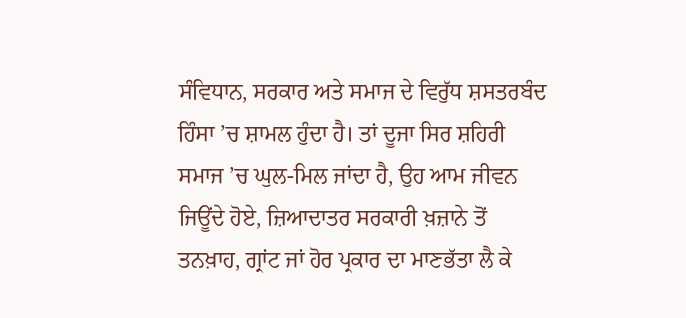ਸੰਵਿਧਾਨ, ਸਰਕਾਰ ਅਤੇ ਸਮਾਜ ਦੇ ਵਿਰੁੱਧ ਸ਼ਸਤਰਬੰਦ ਹਿੰਸਾ ’ਚ ਸ਼ਾਮਲ ਹੁੰਦਾ ਹੈ। ਤਾਂ ਦੂਜਾ ਸਿਰ ਸ਼ਹਿਰੀ ਸਮਾਜ ’ਚ ਘੁਲ-ਮਿਲ ਜਾਂਦਾ ਹੈ, ਉਹ ਆਮ ਜੀਵਨ ਜਿਊਂਦੇ ਹੋਏ, ਜ਼ਿਆਦਾਤਰ ਸਰਕਾਰੀ ਖ਼ਜ਼ਾਨੇ ਤੋਂ ਤਨਖ਼ਾਹ, ਗ੍ਰਾਂਟ ਜਾਂ ਹੋਰ ਪ੍ਰਕਾਰ ਦਾ ਮਾਣਭੱਤਾ ਲੈ ਕੇ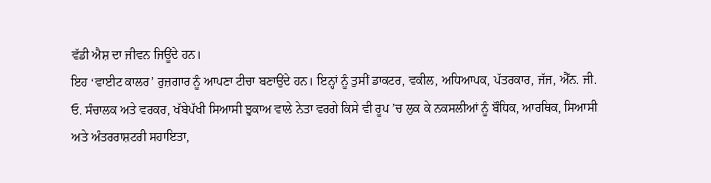ਵੱਡੀ ਐਸ਼ ਦਾ ਜੀਵਨ ਜਿਊਂਦੇ ਹਨ।
ਇਹ ‘ਵਾਈਟ ਕਾਲਰ’ ਰੁਜ਼ਗਾਰ ਨੂੰ ਆਪਣਾ ਟੀਚਾ ਬਣਾਉਂਦੇ ਹਨ। ਇਨ੍ਹਾਂ ਨੂੰ ਤੁਸੀਂ ਡਾਕਟਰ, ਵਕੀਲ, ਅਧਿਆਪਕ, ਪੱਤਰਕਾਰ, ਜੱਜ, ਐੱਨ. ਜੀ. ਓ. ਸੰਚਾਲਕ ਅਤੇ ਵਰਕਰ, ਖੱਬੇਪੱਖੀ ਸਿਆਸੀ ਝੁਕਾਅ ਵਾਲੇ ਨੇਤਾ ਵਰਗੇ ਕਿਸੇ ਵੀ ਰੂਪ ’ਚ ਲੁਕ ਕੇ ਨਕਸਲੀਆਂ ਨੂੰ ਬੌਧਿਕ, ਆਰਥਿਕ, ਸਿਆਸੀ ਅਤੇ ਅੰਤਰਰਾਸ਼ਟਰੀ ਸਹਾਇਤਾ,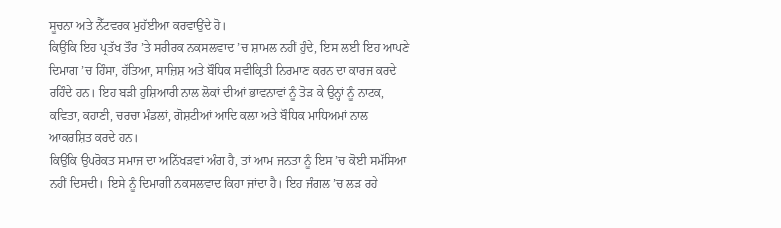ਸੂਚਨਾ ਅਤੇ ਨੈੱਟਵਰਕ ਮੁਹੱਈਆ ਕਰਵਾਉਂਦੇ ਹੋ।
ਕਿਉਂਕਿ ਇਹ ਪ੍ਰਤੱਖ ਤੌਰ ’ਤੇ ਸਰੀਰਕ ਨਕਸਲਵਾਦ ’ਚ ਸ਼ਾਮਲ ਨਹੀਂ ਹੁੰਦੇ, ਇਸ ਲਈ ਇਹ ਆਪਣੇ ਦਿਮਾਗ ’ਚ ਹਿੰਸਾ, ਹੱਤਿਆ, ਸਾਜ਼ਿਸ਼ ਅਤੇ ਬੌਧਿਕ ਸਵੀਕ੍ਰਿਤੀ ਨਿਰਮਾਣ ਕਰਨ ਦਾ ਕਾਰਜ ਕਰਦੇ ਰਹਿੰਦੇ ਹਨ। ਇਹ ਬੜੀ ਹੁਸ਼ਿਆਰੀ ਨਾਲ ਲੋਕਾਂ ਦੀਆਂ ਭਾਵਨਾਵਾਂ ਨੂੰ ਤੋੜ ਕੇ ਉਨ੍ਹਾਂ ਨੂੰ ਨਾਟਕ, ਕਵਿਤਾ, ਕਹਾਣੀ, ਚਰਚਾ ਮੰਡਲਾਂ, ਗੋਸ਼ਟੀਆਂ ਆਦਿ ਕਲਾ ਅਤੇ ਬੌਧਿਕ ਮਾਧਿਅਮਾਂ ਨਾਲ ਆਕਰਸ਼ਿਤ ਕਰਦੇ ਹਨ।
ਕਿਉਂਕਿ ਉਪਰੋਕਤ ਸਮਾਜ ਦਾ ਅਨਿੱਖੜਵਾਂ ਅੰਗ ਹੈ, ਤਾਂ ਆਮ ਜਨਤਾ ਨੂੰ ਇਸ ’ਚ ਕੋਈ ਸਮੱਸਿਆ ਨਹੀਂ ਦਿਸਦੀ। ਇਸੇ ਨੂੰ ਦਿਮਾਗੀ ਨਕਸਲਵਾਦ ਕਿਹਾ ਜਾਂਦਾ ਹੈ। ਇਹ ਜੰਗਲ ’ਚ ਲੜ ਰਹੇ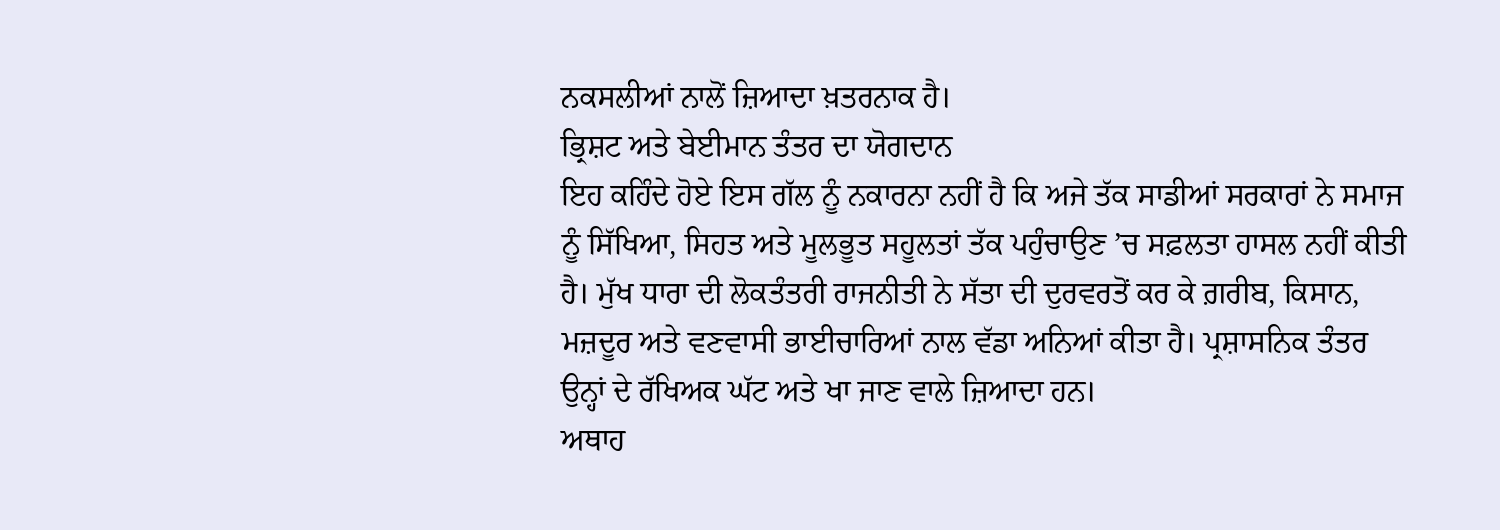ਨਕਸਲੀਆਂ ਨਾਲੋਂ ਜ਼ਿਆਦਾ ਖ਼ਤਰਨਾਕ ਹੈ।
ਭ੍ਰਿਸ਼ਟ ਅਤੇ ਬੇਈਮਾਨ ਤੰਤਰ ਦਾ ਯੋਗਦਾਨ
ਇਹ ਕਹਿੰਦੇ ਹੋਏ ਇਸ ਗੱਲ ਨੂੰ ਨਕਾਰਨਾ ਨਹੀਂ ਹੈ ਕਿ ਅਜੇ ਤੱਕ ਸਾਡੀਆਂ ਸਰਕਾਰਾਂ ਨੇ ਸਮਾਜ ਨੂੰ ਸਿੱਖਿਆ, ਸਿਹਤ ਅਤੇ ਮੂਲਭੂਤ ਸਹੂਲਤਾਂ ਤੱਕ ਪਹੁੰਚਾਉਣ ’ਚ ਸਫ਼ਲਤਾ ਹਾਸਲ ਨਹੀਂ ਕੀਤੀ ਹੈ। ਮੁੱਖ ਧਾਰਾ ਦੀ ਲੋਕਤੰਤਰੀ ਰਾਜਨੀਤੀ ਨੇ ਸੱਤਾ ਦੀ ਦੁਰਵਰਤੋਂ ਕਰ ਕੇ ਗ਼ਰੀਬ, ਕਿਸਾਨ, ਮਜ਼ਦੂਰ ਅਤੇ ਵਣਵਾਸੀ ਭਾਈਚਾਰਿਆਂ ਨਾਲ ਵੱਡਾ ਅਨਿਆਂ ਕੀਤਾ ਹੈ। ਪ੍ਰਸ਼ਾਸਨਿਕ ਤੰਤਰ ਉਨ੍ਹਾਂ ਦੇ ਰੱਖਿਅਕ ਘੱਟ ਅਤੇ ਖਾ ਜਾਣ ਵਾਲੇ ਜ਼ਿਆਦਾ ਹਨ।
ਅਥਾਹ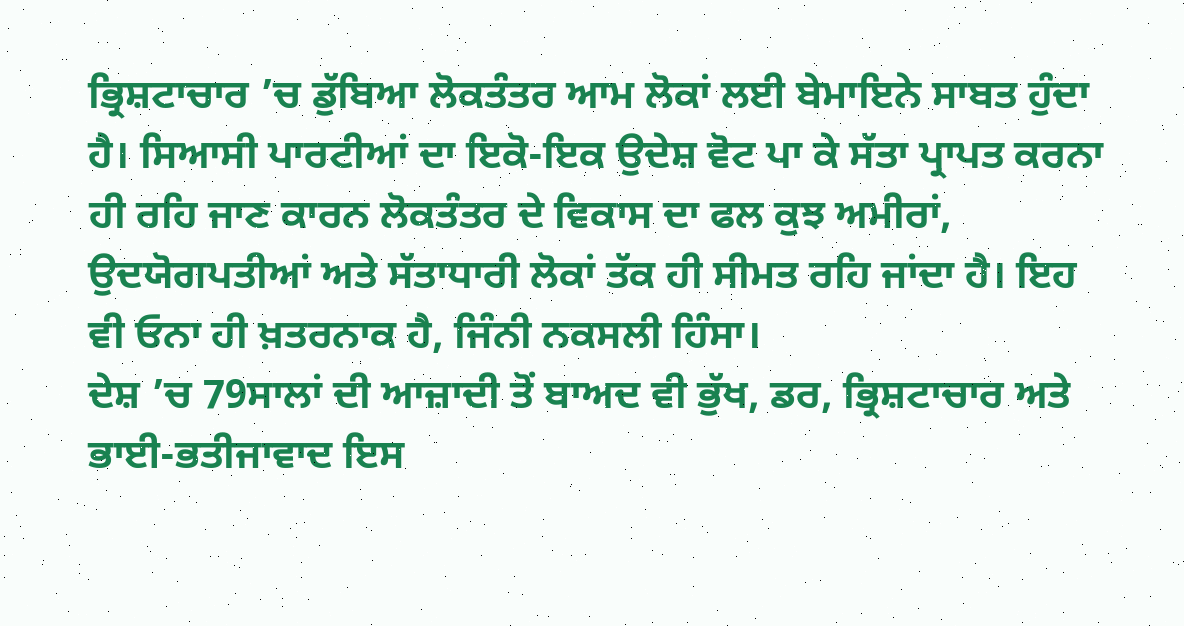ਭ੍ਰਿਸ਼ਟਾਚਾਰ ’ਚ ਡੁੱਬਿਆ ਲੋਕਤੰਤਰ ਆਮ ਲੋਕਾਂ ਲਈ ਬੇਮਾਇਨੇ ਸਾਬਤ ਹੁੰਦਾ ਹੈ। ਸਿਆਸੀ ਪਾਰਟੀਆਂ ਦਾ ਇਕੋ-ਇਕ ਉਦੇਸ਼ ਵੋਟ ਪਾ ਕੇ ਸੱਤਾ ਪ੍ਰਾਪਤ ਕਰਨਾ ਹੀ ਰਹਿ ਜਾਣ ਕਾਰਨ ਲੋਕਤੰਤਰ ਦੇ ਵਿਕਾਸ ਦਾ ਫਲ ਕੁਝ ਅਮੀਰਾਂ, ਉਦਯੋਗਪਤੀਆਂ ਅਤੇ ਸੱਤਾਧਾਰੀ ਲੋਕਾਂ ਤੱਕ ਹੀ ਸੀਮਤ ਰਹਿ ਜਾਂਦਾ ਹੈ। ਇਹ ਵੀ ਓਨਾ ਹੀ ਖ਼ਤਰਨਾਕ ਹੈ, ਜਿੰਨੀ ਨਕਸਲੀ ਹਿੰਸਾ।
ਦੇਸ਼ ’ਚ 79ਸਾਲਾਂ ਦੀ ਆਜ਼ਾਦੀ ਤੋਂ ਬਾਅਦ ਵੀ ਭੁੱਖ, ਡਰ, ਭ੍ਰਿਸ਼ਟਾਚਾਰ ਅਤੇ ਭਾਈ-ਭਤੀਜਾਵਾਦ ਇਸ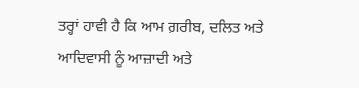ਤਰ੍ਹਾਂ ਹਾਵੀ ਹੈ ਕਿ ਆਮ ਗ਼ਰੀਬ, ਦਲਿਤ ਅਤੇ ਆਦਿਵਾਸੀ ਨੂੰ ਆਜ਼ਾਦੀ ਅਤੇ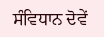ਸੰਵਿਧਾਨ ਦੋਵੇਂ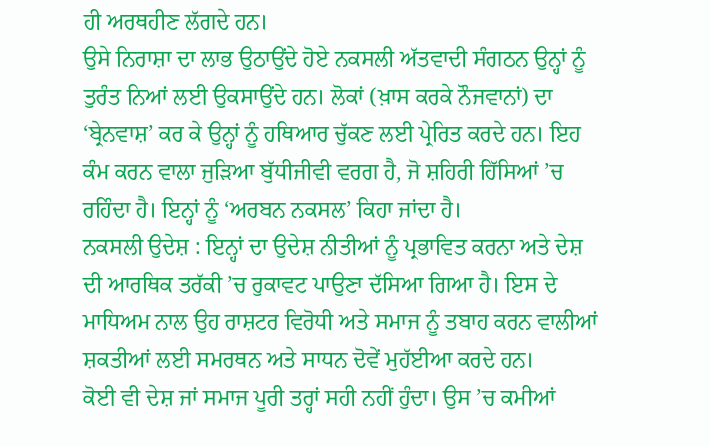ਹੀ ਅਰਥਹੀਣ ਲੱਗਦੇ ਹਨ।
ਉਸੇ ਨਿਰਾਸ਼ਾ ਦਾ ਲਾਭ ਉਠਾਉਂਦੇ ਹੋਏ ਨਕਸਲੀ ਅੱਤਵਾਦੀ ਸੰਗਠਨ ਉਨ੍ਹਾਂ ਨੂੰ ਤੁਰੰਤ ਨਿਆਂ ਲਈ ਉਕਸਾਉਂਦੇ ਹਨ। ਲੋਕਾਂ (ਖ਼ਾਸ ਕਰਕੇ ਨੌਜਵਾਨਾਂ) ਦਾ ‘ਬ੍ਰੇਨਵਾਸ਼’ ਕਰ ਕੇ ਉਨ੍ਹਾਂ ਨੂੰ ਹਥਿਆਰ ਚੁੱਕਣ ਲਈ ਪ੍ਰੇਰਿਤ ਕਰਦੇ ਹਨ। ਇਹ ਕੰਮ ਕਰਨ ਵਾਲਾ ਜੁੜਿਆ ਬੁੱਧੀਜੀਵੀ ਵਰਗ ਹੈ, ਜੋ ਸ਼ਹਿਰੀ ਹਿੱਸਿਆਂ ’ਚ ਰਹਿੰਦਾ ਹੈ। ਇਨ੍ਹਾਂ ਨੂੰ ‘ਅਰਬਨ ਨਕਸਲ’ ਕਿਹਾ ਜਾਂਦਾ ਹੈ।
ਨਕਸਲੀ ਉਦੇਸ਼ : ਇਨ੍ਹਾਂ ਦਾ ਉਦੇਸ਼ ਨੀਤੀਆਂ ਨੂੰ ਪ੍ਰਭਾਵਿਤ ਕਰਨਾ ਅਤੇ ਦੇਸ਼ ਦੀ ਆਰਥਿਕ ਤਰੱਕੀ ’ਚ ਰੁਕਾਵਟ ਪਾਉਣਾ ਦੱਸਿਆ ਗਿਆ ਹੈ। ਇਸ ਦੇ ਮਾਧਿਅਮ ਨਾਲ ਉਹ ਰਾਸ਼ਟਰ ਵਿਰੋਧੀ ਅਤੇ ਸਮਾਜ ਨੂੰ ਤਬਾਹ ਕਰਨ ਵਾਲੀਆਂ ਸ਼ਕਤੀਆਂ ਲਈ ਸਮਰਥਨ ਅਤੇ ਸਾਧਨ ਦੋਵੇਂ ਮੁਹੱਈਆ ਕਰਦੇ ਹਨ।
ਕੋਈ ਵੀ ਦੇਸ਼ ਜਾਂ ਸਮਾਜ ਪੂਰੀ ਤਰ੍ਹਾਂ ਸਹੀ ਨਹੀਂ ਹੁੰਦਾ। ਉਸ ’ਚ ਕਮੀਆਂ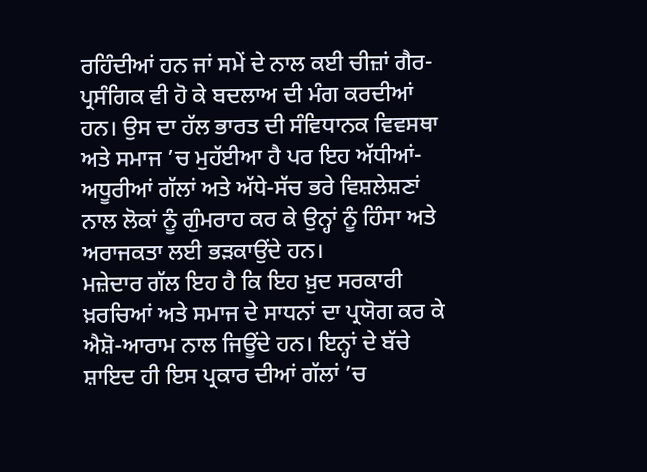ਰਹਿੰਦੀਆਂ ਹਨ ਜਾਂ ਸਮੇਂ ਦੇ ਨਾਲ ਕਈ ਚੀਜ਼ਾਂ ਗੈਰ-ਪ੍ਰਸੰਗਿਕ ਵੀ ਹੋ ਕੇ ਬਦਲਾਅ ਦੀ ਮੰਗ ਕਰਦੀਆਂ ਹਨ। ਉਸ ਦਾ ਹੱਲ ਭਾਰਤ ਦੀ ਸੰਵਿਧਾਨਕ ਵਿਵਸਥਾ ਅਤੇ ਸਮਾਜ ’ਚ ਮੁਹੱਈਆ ਹੈ ਪਰ ਇਹ ਅੱਧੀਆਂ-ਅਧੂਰੀਆਂ ਗੱਲਾਂ ਅਤੇ ਅੱਧੇ-ਸੱਚ ਭਰੇ ਵਿਸ਼ਲੇਸ਼ਣਾਂ ਨਾਲ ਲੋਕਾਂ ਨੂੰ ਗੁੰਮਰਾਹ ਕਰ ਕੇ ਉਨ੍ਹਾਂ ਨੂੰ ਹਿੰਸਾ ਅਤੇ ਅਰਾਜਕਤਾ ਲਈ ਭੜਕਾਉਂਦੇ ਹਨ।
ਮਜ਼ੇਦਾਰ ਗੱਲ ਇਹ ਹੈ ਕਿ ਇਹ ਖ਼ੁਦ ਸਰਕਾਰੀ ਖ਼ਰਚਿਆਂ ਅਤੇ ਸਮਾਜ ਦੇ ਸਾਧਨਾਂ ਦਾ ਪ੍ਰਯੋਗ ਕਰ ਕੇ ਐਸ਼ੋ-ਆਰਾਮ ਨਾਲ ਜਿਊਂਦੇ ਹਨ। ਇਨ੍ਹਾਂ ਦੇ ਬੱਚੇ ਸ਼ਾਇਦ ਹੀ ਇਸ ਪ੍ਰਕਾਰ ਦੀਆਂ ਗੱਲਾਂ ’ਚ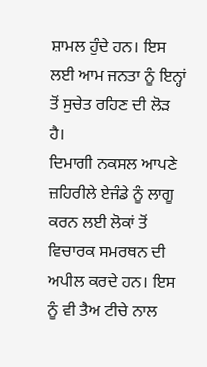ਸ਼ਾਮਲ ਹੁੰਦੇ ਹਨ। ਇਸ ਲਈ ਆਮ ਜਨਤਾ ਨੂੰ ਇਨ੍ਹਾਂ ਤੋਂ ਸੁਚੇਤ ਰਹਿਣ ਦੀ ਲੋੜ ਹੈ।
ਦਿਮਾਗੀ ਨਕਸਲ ਆਪਣੇ ਜ਼ਹਿਰੀਲੇ ਏਜੰਡੇ ਨੂੰ ਲਾਗੂ ਕਰਨ ਲਈ ਲੋਕਾਂ ਤੋਂ ਵਿਚਾਰਕ ਸਮਰਥਨ ਦੀ ਅਪੀਲ ਕਰਦੇ ਹਨ। ਇਸ ਨੂੰ ਵੀ ਤੈਅ ਟੀਚੇ ਨਾਲ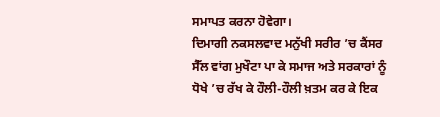ਸਮਾਪਤ ਕਰਨਾ ਹੋਵੇਗਾ।
ਦਿਮਾਗੀ ਨਕਸਲਵਾਦ ਮਨੁੱਖੀ ਸਰੀਰ ’ਚ ਕੈਂਸਰ ਸੈੱਲ ਵਾਂਗ ਮੁਖੌਟਾ ਪਾ ਕੇ ਸਮਾਜ ਅਤੇ ਸਰਕਾਰਾਂ ਨੂੰ ਧੋਖੇ ’ਚ ਰੱਖ ਕੇ ਹੌਲੀ-ਹੌਲੀ ਖ਼ਤਮ ਕਰ ਕੇ ਇਕ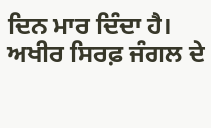ਦਿਨ ਮਾਰ ਦਿੰਦਾ ਹੈ।
ਅਖੀਰ ਸਿਰਫ਼ ਜੰਗਲ ਦੇ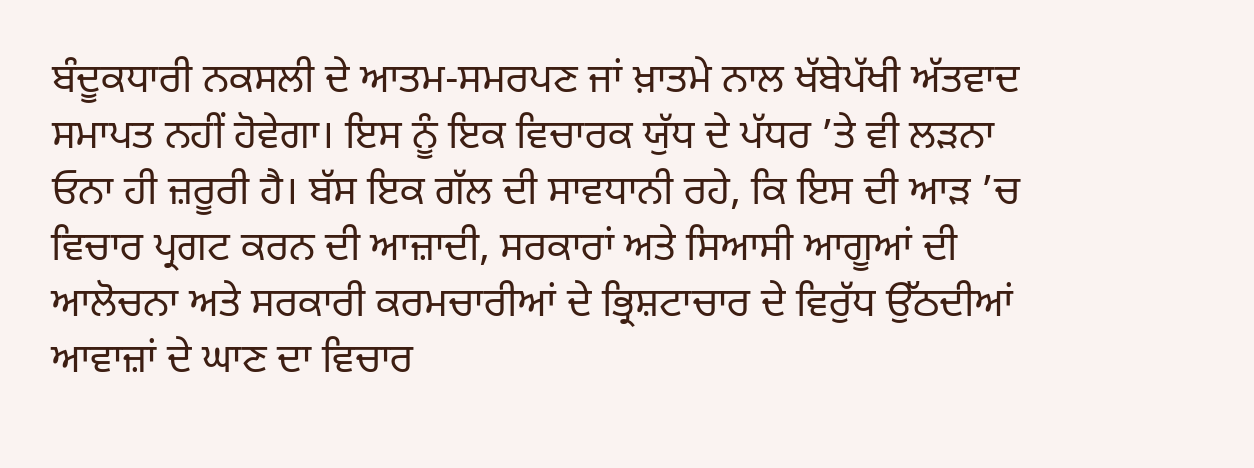ਬੰਦੂਕਧਾਰੀ ਨਕਸਲੀ ਦੇ ਆਤਮ-ਸਮਰਪਣ ਜਾਂ ਖ਼ਾਤਮੇ ਨਾਲ ਖੱਬੇਪੱਖੀ ਅੱਤਵਾਦ ਸਮਾਪਤ ਨਹੀਂ ਹੋਵੇਗਾ। ਇਸ ਨੂੰ ਇਕ ਵਿਚਾਰਕ ਯੁੱਧ ਦੇ ਪੱਧਰ ’ਤੇ ਵੀ ਲੜਨਾ ਓਨਾ ਹੀ ਜ਼ਰੂਰੀ ਹੈ। ਬੱਸ ਇਕ ਗੱਲ ਦੀ ਸਾਵਧਾਨੀ ਰਹੇ, ਕਿ ਇਸ ਦੀ ਆੜ ’ਚ ਵਿਚਾਰ ਪ੍ਰਗਟ ਕਰਨ ਦੀ ਆਜ਼ਾਦੀ, ਸਰਕਾਰਾਂ ਅਤੇ ਸਿਆਸੀ ਆਗੂਆਂ ਦੀ ਆਲੋਚਨਾ ਅਤੇ ਸਰਕਾਰੀ ਕਰਮਚਾਰੀਆਂ ਦੇ ਭ੍ਰਿਸ਼ਟਾਚਾਰ ਦੇ ਵਿਰੁੱਧ ਉੱਠਦੀਆਂ ਆਵਾਜ਼ਾਂ ਦੇ ਘਾਣ ਦਾ ਵਿਚਾਰ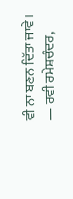ਵੀ ਨਾ ਬਣਨ ਦਿੱਤਾ ਜਾਵੇ।
— ਰਵੀ ਰਮੇਸ਼ਚੰਦਰ,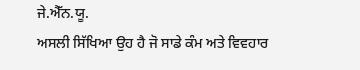ਜੇ.ਐੱਨ.ਯੂ.
ਅਸਲੀ ਸਿੱਖਿਆ ਉਹ ਹੈ ਜੋ ਸਾਡੇ ਕੰਮ ਅਤੇ ਵਿਵਹਾਰ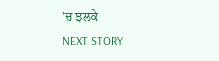’ਚ ਝਲਕੇ
NEXT STORY